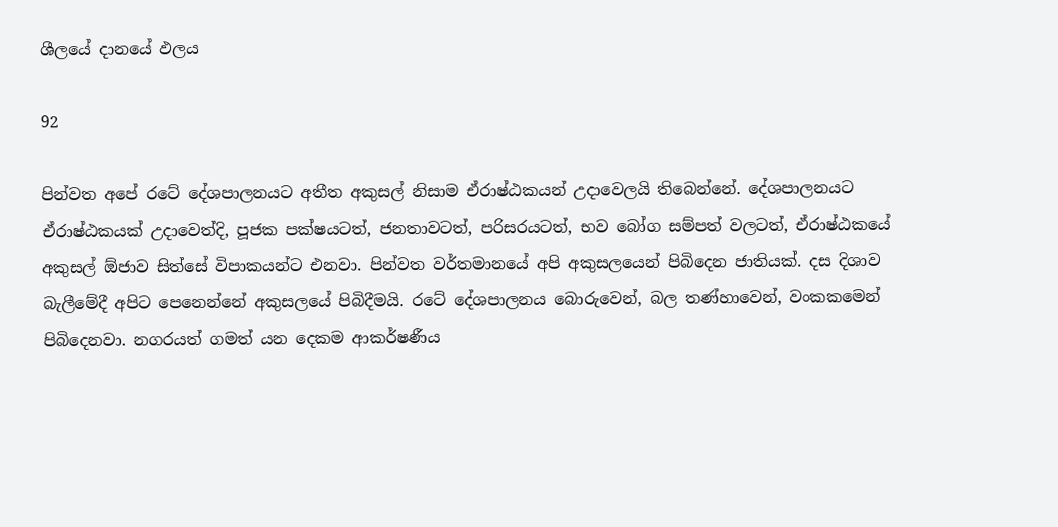ශීලයේ දානයේ ඵලය

92

පින්වත අපේ රටේ දේශපාලනයට අතීත අකුසල් නිසාම ඒරාෂ්ඨකයන් උදාවෙලයි තිබෙන්නේ. දේශපාලනයට ඒරාෂ්ඨකයක් උදාවෙත්දි, පූජක පක්ෂයටත්, ජනතාවටත්, පරිසරයටත්, භව බෝග සම්පත් වලටත්, ඒරාෂ්ඨකයේ අකුසල් ඕජාව සිත්සේ විපාකයන්ට එනවා. පින්වත වර්තමානයේ අපි අකුසලයෙන් පිබිදෙන ජාතියක්. දස දිශාව බැලීමේදී අපිට පෙනෙන්නේ අකුසලයේ පිබිදීමයි. රටේ දේශපාලනය බොරුවෙන්, බල තණ්හාවෙන්, වංකකමෙන් පිබිදෙනවා. නගරයත් ගමත් යන දෙකම ආකර්ෂණීය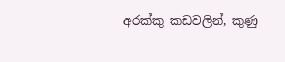අරක්කු කඩවලින්, කුණු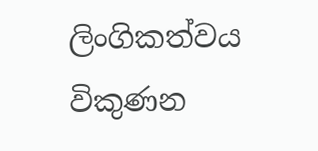ලිංගිකත්වය විකුණන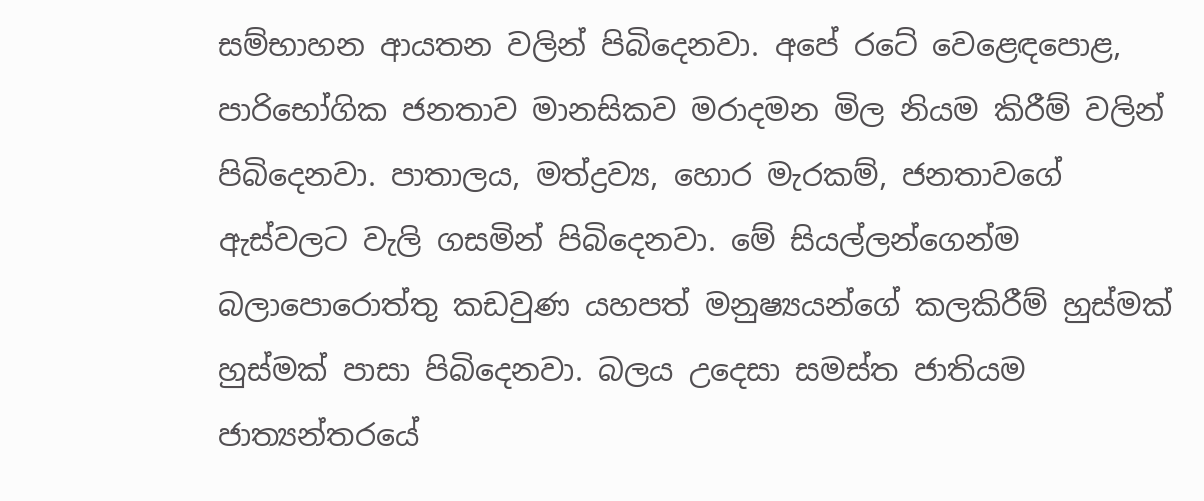සම්භාහන ආයතන වලින් පිබිදෙනවා. අපේ රටේ වෙළෙඳපොළ, පාරිභෝගික ජනතාව මානසිකව මරාදමන මිල නියම කිරීම් වලින් පිබිදෙනවා. පාතාලය, මත්ද්‍රව්‍ය, හොර මැරකම්, ජනතාවගේ ඇස්වලට වැලි ගසමින් පිබිදෙනවා. මේ සියල්ලන්ගෙන්ම බලාපොරොත්තු කඩවුණ යහපත් මනුෂ්‍යයන්ගේ කලකිරීම් හුස්මක් හුස්මක් පාසා පිබිදෙනවා. බලය උදෙසා සමස්ත ජාතියම ජාත්‍යන්තරයේ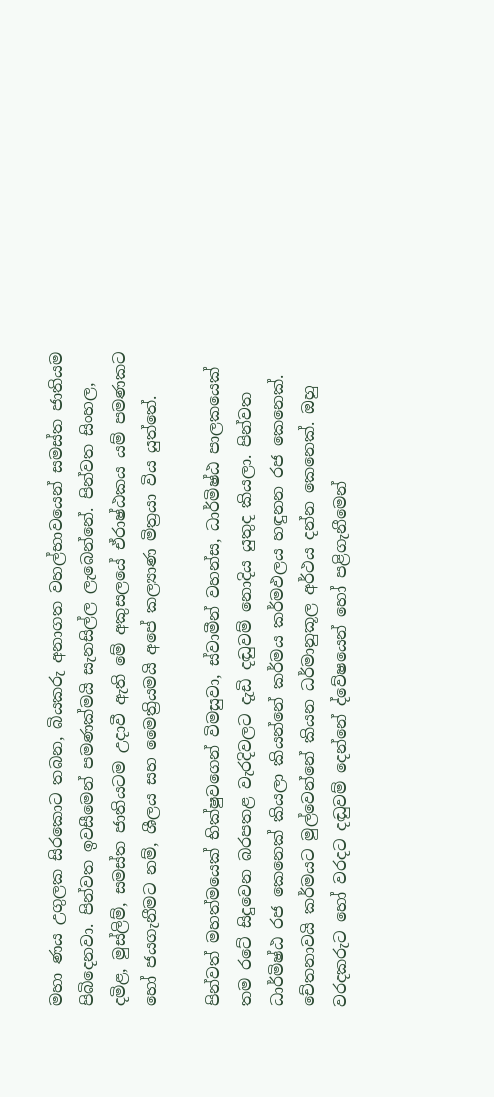මහා ණය උගුලක සිරකොට තබන, බියකරු අනාගත වහල්භාවයෙන් සමස්ත ජාතියම පිබිදෙනවා. පින්වත ඉවසීමෙන් පමණක්මයි සැනසිල්ල ලැබෙන්නේ. පින්වත සිංහල, දමිළ, මුස්ලිම්, සමස්ත ජාතියටම උදාවී ඇති මේ අකුසලයේ ඒරාෂ්ඨකය යම් පමණකට හෝ ජයගැනීමට නම්, ශීලය සහ මෛත්‍රියමයි අපේ කල්‍යාණ මිත්‍රයා විය යුත්තේ.

පින්වත් මහත්මයෙක් භික්ෂුවගෙන් විමසුවා, ස්වාමීන් වහන්ස, ධාර්මිෂ්ඨ පාලකයෙක් තම රටේ සිදුවෙන බරපතළ වැරදිවලට දැඩි දඬුවම් නොදිය යුතුද කියලා. පින්වත ධාර්මිෂ්ඨ රජ කෙනෙක් කියලා කියන්නේ කර්මය කර්මඵලය හඳුනන රජ කෙනෙක්. චේතනාවයි කර්මයට මුල්වෙන්නේ කියන ධර්මානුකූල අර්ථය දන්න කෙනෙක්. ඔහු වරදකරුට හෝ වරදට දඬුවම් දෙන්නේ ද්වේෂයෙන් හෝ පළිගැනීමෙන්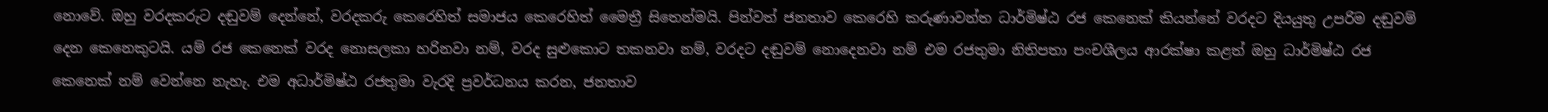නොවේ. ඔහු වරදකරුට දඬුවම් දෙන්නේ, වරදකරු කෙරෙහිත් සමාජය කෙරෙහිත් මෛත්‍රී සිතෙන්මයි. පින්වත් ජනතාව කෙරෙහි කරුණාවන්ත ධාර්මිෂ්ඨ රජ කෙනෙක් කියන්නේ වරදට දියයුතු උපරිම දඬුවම් දෙන කෙනෙකුටයි. යම් රජ කෙනෙක් වරද නොසලකා හරිනවා නම්, වරද සුළුකොට තකනවා නම්, වරදට දඬුවම් නොදෙනවා නම් එම රජතුමා නිතිපතා පංචශීලය ආරක්ෂා කළත් ඔහු ධාර්මිෂ්ඨ රජ කෙනෙක් නම් වෙන්නෙ නැහැ. එම අධාර්මිෂ්ඨ රජතුමා වැරදි ප්‍රවර්ධනය කරන, ජනතාව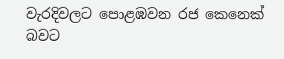වැරදිවලට පොළඹවන රජ කෙනෙක් බවට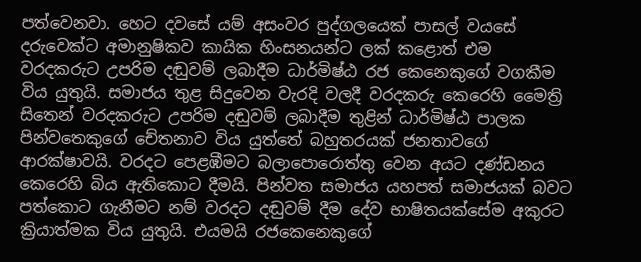පත්වෙනවා. හෙට දවසේ යම් අසංවර පුද්ගලයෙක් පාසල් වයසේ දරුවෙක්ට අමානුෂිකව කායික හිංසනයන්ට ලක් කළොත් එම වරදකරුට උපරිම දඬුවම් ලබාදීම ධාර්මිෂ්ඨ රජ කෙනෙකුගේ වගකීම විය යුතුයි. සමාජය තුළ සිදුවෙන වැරදි වලදී වරදකරු කෙරෙහි මෛත්‍රි සිතෙන් වරදකරුට උපරිම දඬුවම් ලබාදීම තුළින් ධාර්මිෂ්ඨ පාලක පින්වතෙකුගේ චේතනාව විය යුත්තේ බහුතරයක් ජනතාවගේ ආරක්ෂාවයි. වරදට පෙළඹීමට බලාපොරොත්තු වෙන අයට දණ්ඩනය කෙරෙහි බිය ඇතිකොට දීමයි. පින්වත සමාජය යහපත් සමාජයක් බවට පත්කොට ගැනීමට නම් වරදට දඬුවම් දීම දේව භාෂිතයක්සේම අකුරට ක්‍රියාත්මක විය යුතුයි. එයමයි රජකෙනෙකුගේ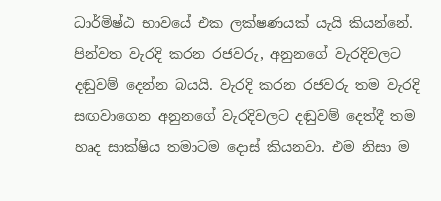ධාර්මිෂ්ඨ භාවයේ එක ලක්ෂණයක් යැයි කියන්නේ. පින්වත වැරදි කරන රජවරු, අනුනගේ වැරදිවලට දඬුවම් දෙන්න බයයි. වැරදි කරන රජවරු තම වැරදි සඟවාගෙන අනුනගේ වැරදිවලට දඬුවම් දෙත්දී තම හෘද සාක්ෂිය තමාටම දොස් කියනවා. එම නිසා ම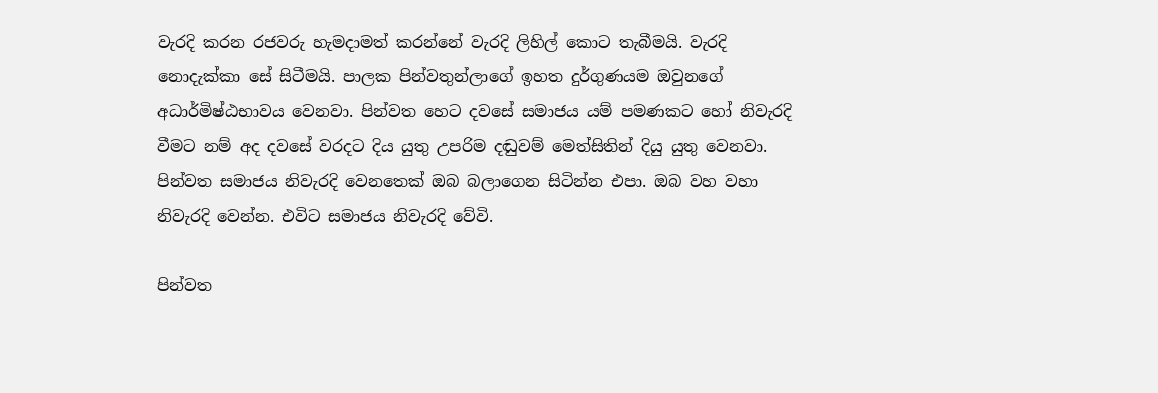වැරදි කරන රජවරු හැමදාමත් කරන්නේ වැරදි ලිහිල් කොට තැබීමයි. වැරදි නොදැක්කා සේ සිටීමයි. පාලක පින්වතුන්ලාගේ ඉහත දුර්ගුණයම ඔවුනගේ අධාර්මිෂ්ඨභාවය වෙනවා. පින්වත හෙට දවසේ සමාජය යම් පමණකට හෝ නිවැරදි වීමට නම් අද දවසේ වරදට දිය යුතු උපරිම දඬුවම් මෙත්සිතින් දියු යුතු වෙනවා. පින්වත සමාජය නිවැරදි වෙනතෙක් ඔබ බලාගෙන සිටින්න එපා. ඔබ වහ වහා නිවැරදි වෙන්න. එවිට සමාජය නිවැරදි වේවි.

පින්වත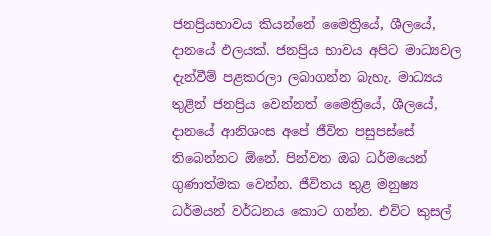ජනප්‍රියභාවය කියන්නේ මෛත්‍රියේ, ශීලයේ, දානයේ ඵලයක්. ජනප්‍රිය භාවය අපිට මාධ්‍යවල දැන්වීම් පළකරලා ලබාගන්න බැහැ. මාධ්‍යය තුළින් ජනප්‍රිය වෙන්නත් මෛත්‍රියේ, ශීලයේ, දානයේ ආනිශංස අපේ ජීවිත පසුපස්සේ තිබෙන්නට ඕනේ. පින්වත ඔබ ධර්මයෙන් ගුණාත්මක වෙන්න. ජීවිතය තුළ මනුෂ්‍ය ධර්මයන් වර්ධනය කොට ගන්න. එවිට කුසල්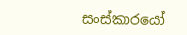සංස්කාරයෝ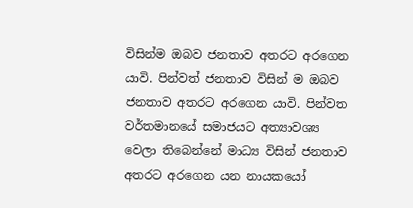විසින්ම ඔබව ජනතාව අතරට අරගෙන යාවි. පින්වත් ජනතාව විසින් ම ඔබව ජනතාව අතරට අරගෙන යාවි. පින්වත වර්තමානයේ සමාජයට අත්‍යාවශ්‍ය වෙලා තිබෙන්නේ මාධ්‍ය විසින් ජනතාව අතරට අරගෙන යන නායකයෝ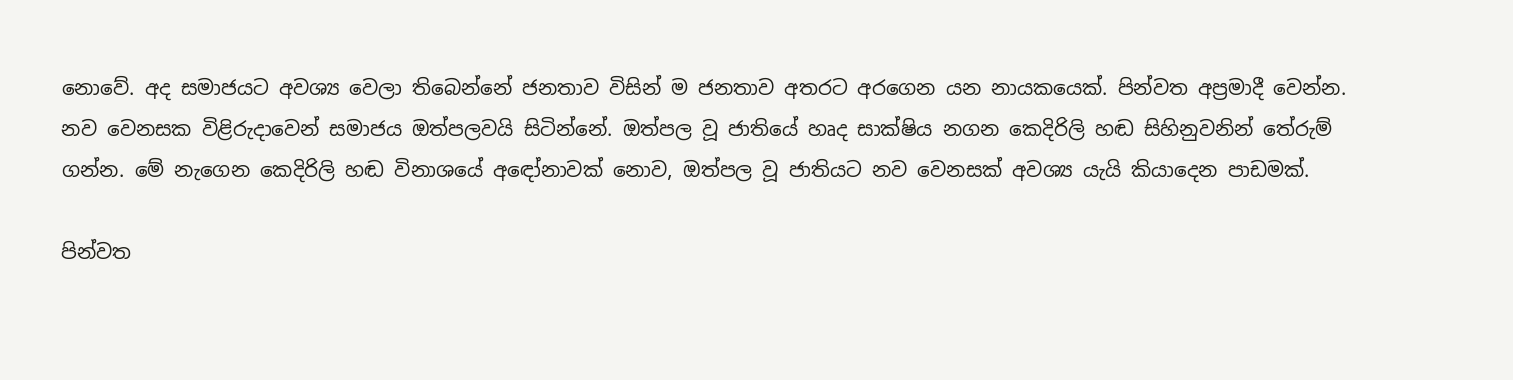නොවේ. අද සමාජයට අවශ්‍ය වෙලා තිබෙන්නේ ජනතාව විසින් ම ජනතාව අතරට අරගෙන යන නායකයෙක්. පින්වත අප්‍රමාදී වෙන්න. නව වෙනසක විළිරුදාවෙන් සමාජය ඔත්පලවයි සිටින්නේ. ඔත්පල වූ ජාතියේ හෘද සාක්ෂිය නගන කෙදිරිලි හඬ සිහිනුවනින් තේරුම් ගන්න. මේ නැගෙන කෙදිරිලි හඬ විනාශයේ අඳෝනාවක් නොව, ඔත්පල වූ ජාතියට නව වෙනසක් අවශ්‍ය යැයි කියාදෙන පාඩමක්.

පින්වත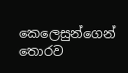කෙලෙසුන්ගෙන් තොරව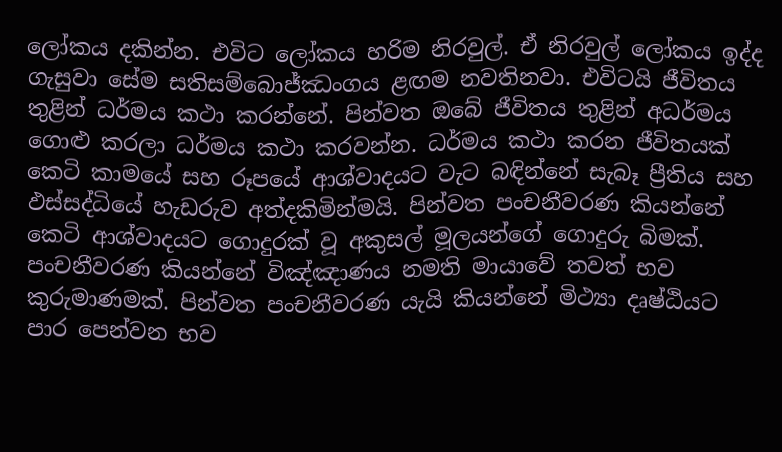ලෝකය දකින්න. එවිට ලෝකය හරිම නිරවුල්. ඒ නිරවුල් ලෝකය ඉද්ද ගැසුවා සේම සතිසම්බොජ්ඣංගය ළඟම නවතිනවා. එවිටයි ජීවිතය තුළින් ධර්මය කථා කරන්නේ. පින්වත ඔබේ ජීවිතය තුළින් අධර්මය ගොළු කරලා ධර්මය කථා කරවන්න. ධර්මය කථා කරන ජීවිතයක් කෙටි කාමයේ සහ රූපයේ ආශ්වාදයට වැට බඳින්නේ සැබෑ ප්‍රීතිය සහ ඵස්සද්ධියේ හැඩරුව අත්දකිමින්මයි. පින්වත පංචනීවරණ කියන්නේ කෙටි ආශ්වාදයට ගොදුරක් වූ අකුසල් මූලයන්ගේ ගොදුරු බිමක්. පංචනීවරණ කියන්නේ විඤ්ඤාණය නමති මායාවේ තවත් භව කුරුමාණමක්. පින්වත පංචනීවරණ යැයි කියන්නේ මිථ්‍යා දෘෂ්ඨියට පාර පෙන්වන භව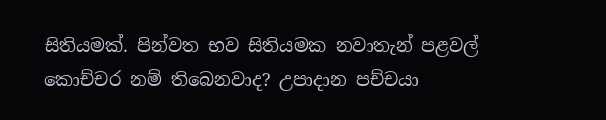සිතියමක්. පින්වත භව සිතියමක නවාතැන් පළවල් කොච්චර නම් තිබෙනවාද? උපාදාන පච්චයා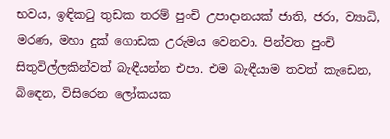භවය, ඉඳිකටු තුඩක තරම් පුංචි උපාදානයක් ජාති, ජරා, ව්‍යාධි, මරණ, මහා දුක් ගොඩක උරුමය වෙනවා. පින්වත පුංචි සිතුවිල්ලකින්වත් බැඳීයන්න එපා. එම බැඳීයාම තවත් කැඩෙන, බිඳෙන, විසිරෙන ලෝකයක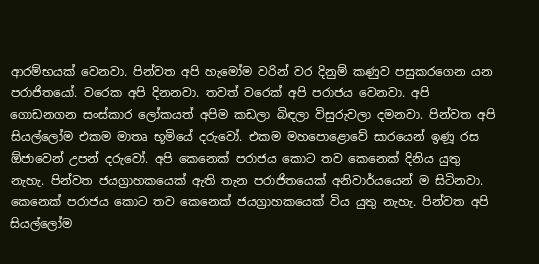ආරම්භයක් වෙනවා. පින්වත අපි හැමෝම වරින් වර දිනුම් කණුව පසුකරගෙන යන පරාජිතයෝ. වරෙක අපි දිනනවා. තවත් වරෙක් අපි පරාජය වෙනවා. අපි ගොඩනගන සංස්කාර ලෝකයත් අපිම කඩලා බිඳලා විසුරුවලා දමනවා. පින්වත අපි සියල්ලෝම එකම මාතෘ භූමියේ දරුවෝ. එකම මහපොළොවේ සාරයෙන් ඉණූ රස ඕජාවෙන් උපන් දරුවෝ. අපි කෙනෙක් පරාජය කොට තව කෙනෙක් දිනිය යුතු නැහැ. පින්වත ජයග්‍රාහකයෙක් ඇති තැන පරාජිතයෙක් අනිවාර්යයෙන් ම සිටිනවා. කෙනෙක් පරාජය කොට තව කෙනෙක් ජයග්‍රාහකයෙක් විය යුතු නැහැ. පින්වත අපි සියල්ලෝම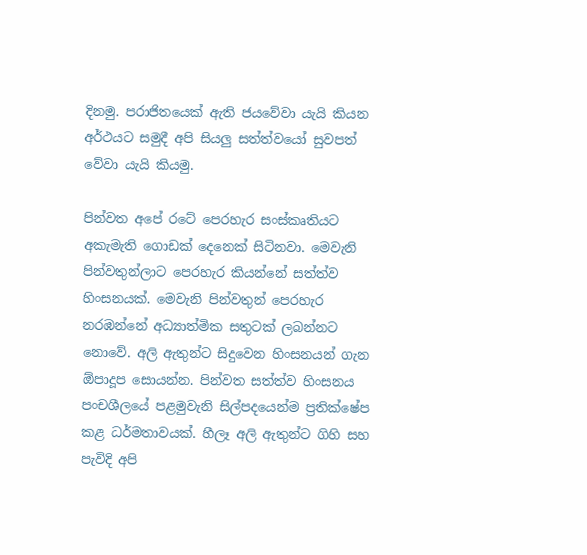දිනමු. පරාජිතයෙක් ඇති ජයවේවා යැයි කියන අර්ථයට සමුදී අපි සියලු සත්ත්වයෝ සුවපත් වේවා යැයි කියමු.

පින්වත අපේ රටේ පෙරහැර සංස්කෘතියට අකැමැති ගොඩක් දෙනෙක් සිටිනවා. මෙවැනි පින්වතුන්ලාට පෙරහැර කියන්නේ සත්ත්ව හිංසනයක්. මෙවැනි පින්වතුන් පෙරහැර නරඹන්නේ අධ්‍යාත්මික සතුටක් ලබන්නට නොවේ. අලි ඇතුන්ට සිදුවෙන හිංසනයන් ගැන ඕපාදූප සොයන්න. පින්වත සත්ත්ව හිංසනය පංචශීලයේ පළමුවැනි සිල්පදයෙන්ම ප්‍රතික්ෂේප කළ ධර්මතාවයක්. හීලෑ අලි ඇතුන්ට ගිහි සහ පැවිදි අපි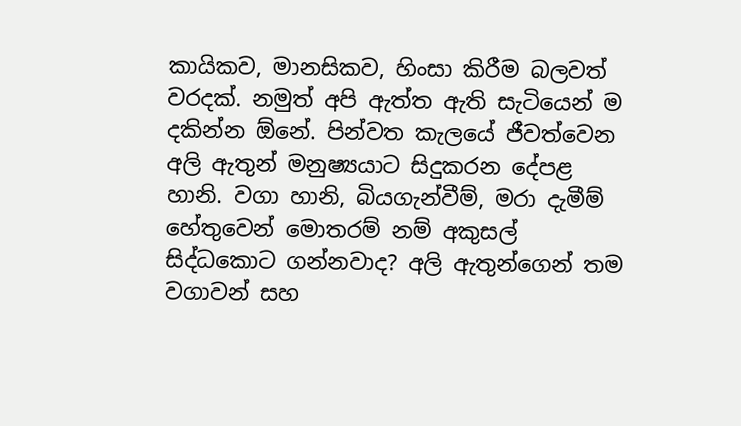කායිකව, මානසිකව, හිංසා කිරීම බලවත් වරදක්. නමුත් අපි ඇත්ත ඇති සැටියෙන් ම දකින්න ඕනේ. පින්වත කැලයේ ජීවත්වෙන අලි ඇතුන් මනුෂ්‍යයාට සිදුකරන දේපළ හානි. වගා හානි, බියගැන්වීම්, මරා දැමීම් හේතුවෙන් මොතරම් නම් අකුසල් සිද්ධකොට ගන්නවාද? අලි ඇතුන්ගෙන් තම වගාවන් සහ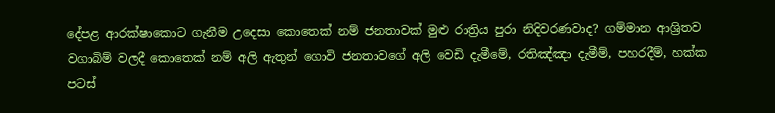දේපළ ආරක්ෂාකොට ගැනීම උදෙසා කොතෙක් නම් ජනතාවක් මුළු රාත්‍රිය පුරා නිදිවරණවාද? ගම්මාන ආශ්‍රිතව වගාබිම් වලදී කොතෙක් නම් අලි ඇතුන් ගොවි ජනතාවගේ අලි වෙඩි දැමීමේ, රතිඤ්ඤා දැමීම්, පහරදීම්, හක්ක පටස්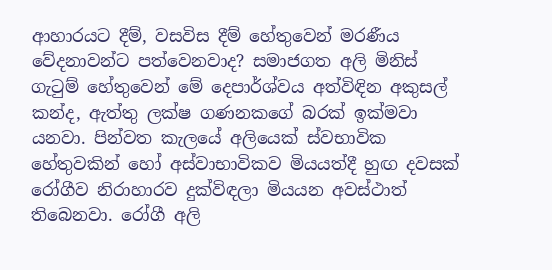ආහාරයට දීම්, වසවිස දීම් හේතුවෙන් මරණීය වේදනාවන්ට පත්වෙනවාද? සමාජගත අලි මිනිස් ගැටුම් හේතුවෙන් මේ දෙපාර්ශ්වය අත්විඳින අකුසල් කන්ද, ඇත්තු ලක්ෂ ගණනකගේ බරක් ඉක්මවා යනවා. පින්වත කැලයේ අලියෙක් ස්වභාවික හේතුවකින් හෝ අස්වාභාවිකව මියයත්දී හුඟ දවසක් රෝගීව නිරාහාරව දුක්විඳලා මියයන අවස්ථාත් තිබෙනවා. රෝගී අලි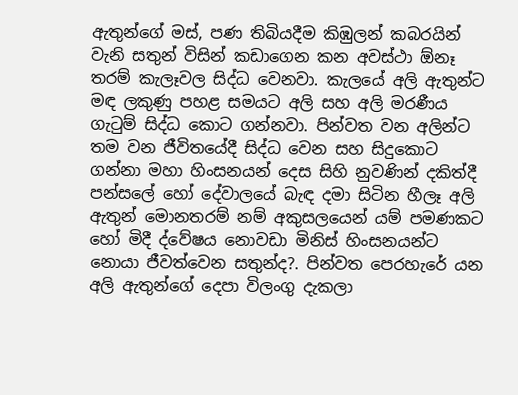ඇතුන්ගේ මස්, පණ තිබියදීම කිඹුලන් කබරයින් වැනි සතුන් විසින් කඩාගෙන කන අවස්ථා ඕනෑ තරම් කැලෑවල සිද්ධ වෙනවා. කැලයේ අලි ඇතුන්ට මඳ ලකුණු පහළ සමයට අලි සහ අලි මරණීය ගැටුම් සිද්ධ කොට ගන්නවා. පින්වත වන අලින්ට තම වන ජීවිතයේදී සිද්ධ වෙන සහ සිදුකොට ගන්නා මහා හිංසනයන් දෙස සිහි නුවණින් දකිත්දී පන්සලේ හෝ දේවාලයේ බැඳ දමා සිටින හීලෑ අලි ඇතුන් මොනතරම් නම් අකුසලයෙන් යම් පමණකට හෝ මිදී ද්වේෂය නොවඩා මිනිස් හිංසනයන්ට නොයා ජීවත්වෙන සතුන්ද?. පින්වත පෙරහැරේ යන අලි ඇතුන්ගේ දෙපා විලංගු දැකලා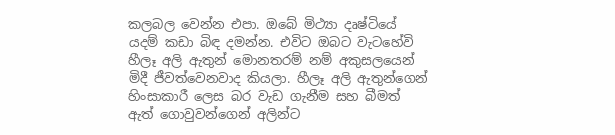කලබල වෙන්න එපා. ඔබේ මිථ්‍යා දෘෂ්ටියේ යදම් කඩා බිඳ දමන්න. එවිට ඔබට වැටහේවි හීලෑ අලි ඇතුන් මොනතරම් නම් අකුසලයෙන් මිදී ජීවත්වෙනවාද කියලා. හීලෑ අලි ඇතුන්ගෙන් හිංසාකාරී ලෙස බර වැඩ ගැනීම සහ බීමත් ඇත් ගොවුවන්ගෙන් අලින්ට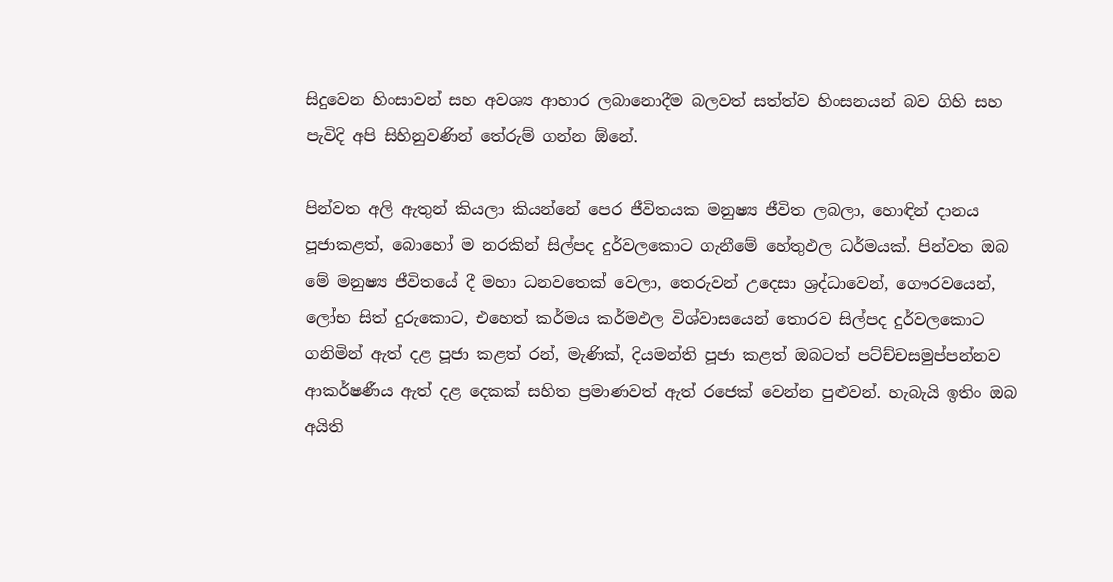සිදුවෙන හිංසාවන් සහ අවශ්‍ය ආහාර ලබානොදීම බලවත් සත්ත්ව හිංසනයන් බව ගිහි සහ පැවිදි අපි සිහිනුවණින් තේරුම් ගන්න ඕනේ.

පින්වත අලි ඇතුන් කියලා කියන්නේ පෙර ජීවිතයක මනුෂ්‍ය ජීවිත ලබලා, හොඳින් දානය පූජාකළත්, බොහෝ ම නරකින් සිල්පද දුර්වලකොට ගැනීමේ හේතුඵල ධර්මයක්. පින්වත ඔබ මේ මනුෂ්‍ය ජීවිතයේ දී මහා ධනවතෙක් වෙලා, තෙරුවන් උදෙසා ශ්‍රද්ධාවෙන්, ගෞරවයෙන්, ලෝභ සිත් දුරුකොට, එහෙත් කර්මය කර්මඵල විශ්වාසයෙන් තොරව සිල්පද දුර්වලකොට ගනිමින් ඇත් දළ පූජා කළත් රන්, මැණික්, දියමන්ති පූජා කළත් ඔබටත් පට්ච්චසමුප්පන්නව ආකර්ෂණීය ඇත් දළ දෙකක් සහිත ප්‍රමාණවත් ඇත් රජෙක් වෙන්න පුළුවන්. හැබැයි ඉතිං ඔබ අයිති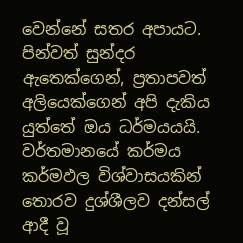වෙන්නේ සතර අපායට. පින්වත් සුන්දර ඇතෙක්ගෙන්, ප්‍රතාපවත් අලියෙක්ගෙන් අපි දැකිය යුත්තේ ඔය ධර්මයයයි. වර්තමානයේ කර්මය කර්මඵල විශ්වාසයකින් තොරව දුශ්ශීලව දන්සල් ආදී වූ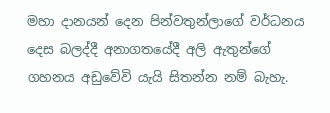මහා දානයන් දෙන පින්වතුන්ලාගේ වර්ධනය දෙස බලද්දී අනාගතයේදී අලි ඇතුන්ගේ ගහනය අඩුවේවි යැයි සිතන්න නම් බැහැ.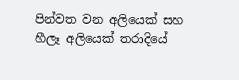පින්වත වන අලියෙක් සහ හීලෑ අලියෙක් තරාදියේ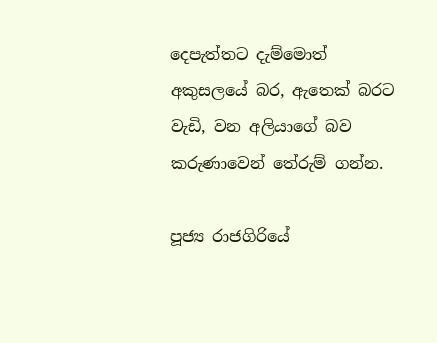දෙපැත්තට දැම්මොත් අකුසලයේ බර, ඇතෙක් බරට වැඩි, වන අලියාගේ බව කරුණාවෙන් තේරුම් ගන්න.

පූජ්‍ය රාජගිරියේ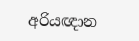අරියඥාන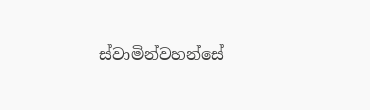ස්වාමින්වහන්සේ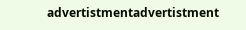advertistmentadvertistment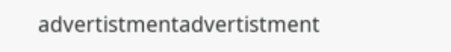advertistmentadvertistment